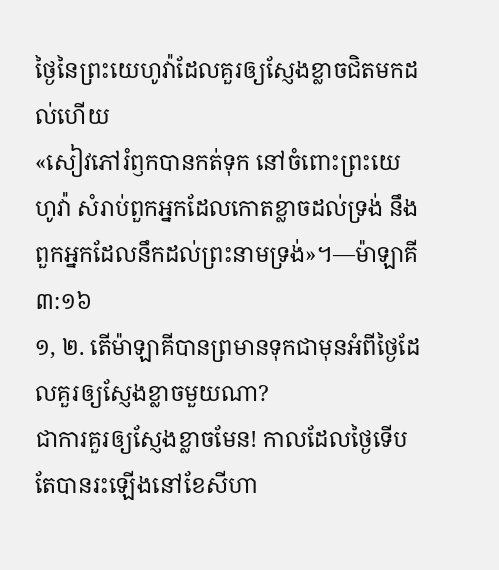ថ្ងៃនៃព្រះយេហូវ៉ាដែលគួរឲ្យស្ញែងខ្លាចជិតមកដល់ហើយ
«សៀវភៅរំឭកបានកត់ទុក នៅចំពោះព្រះយេហូវ៉ា សំរាប់ពួកអ្នកដែលកោតខ្លាចដល់ទ្រង់ នឹងពួកអ្នកដែលនឹកដល់ព្រះនាមទ្រង់»។—ម៉ាឡាគី ៣:១៦
១, ២. តើម៉ាឡាគីបានព្រមានទុកជាមុនអំពីថ្ងៃដែលគួរឲ្យស្ញែងខ្លាចមួយណា?
ជាការគួរឲ្យស្ញែងខ្លាចមែន! កាលដែលថ្ងៃទើបតែបានរះឡើងនៅខែសីហា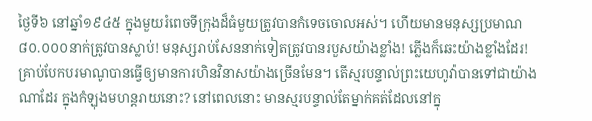ថ្ងៃទី៦ នៅឆ្នាំ១៩៤៥ ក្នុងមួយរំពេចទីក្រុងដ៏ធំមួយត្រូវបានកំទេចចោលអស់។ ហើយមានមនុស្សប្រមាណ៨០.០០០នាក់ត្រូវបានស្លាប់! មនុស្សរាប់សែននាក់ទៀតត្រូវបានរបួសយ៉ាងខ្លាំង! ភ្លើងក៏ឆេះយ៉ាងខ្លាំងដែរ! គ្រាប់បែកបរមាណូបានធ្វើឲ្យមានការហិនវិនាសយ៉ាងច្រើនមែន។ តើស្មរបន្ទាល់ព្រះយេហូវ៉ាបានទៅជាយ៉ាងណាដែរ ក្នុងកំឡុងមហន្តរាយនោះ? នៅពេលនោះ មានស្មរបន្ទាល់តែម្នាក់គត់ដែលនៅក្នុ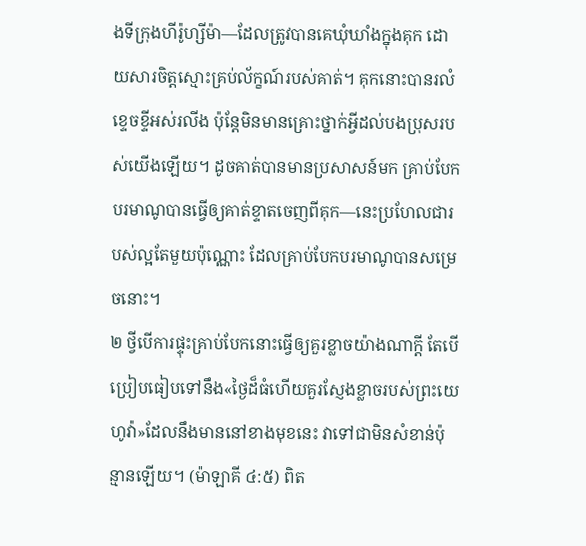ងទីក្រុងហីរ៉ូហ្សីម៉ា—ដែលត្រូវបានគេឃុំឃាំងក្នុងគុក ដោយសារចិត្តស្មោះគ្រប់ល័ក្ខណ៍របស់គាត់។ គុកនោះបានរលំខ្ទេចខ្ទីអស់រលីង ប៉ុន្តែមិនមានគ្រោះថ្នាក់អ្វីដល់បងប្រុសរបស់យើងឡើយ។ ដូចគាត់បានមានប្រសាសន៍មក គ្រាប់បែកបរមាណូបានធ្វើឲ្យគាត់ខ្ទាតចេញពីគុក—នេះប្រហែលជារបស់ល្អតែមួយប៉ុណ្ណោះ ដែលគ្រាប់បែកបរមាណូបានសម្រេចនោះ។
២ ថ្វីបើការផ្ទុះគ្រាប់បែកនោះធ្វើឲ្យគួរខ្លាចយ៉ាងណាក្ដី តែបើប្រៀបធៀបទៅនឹង«ថ្ងៃដ៏ធំហើយគួរស្ញែងខ្លាចរបស់ព្រះយេហូវ៉ា»ដែលនឹងមាននៅខាងមុខនេះ វាទៅជាមិនសំខាន់ប៉ុន្មានឡើយ។ (ម៉ាឡាគី ៤:៥) ពិត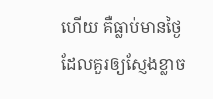ហើយ គឺធ្លាប់មានថ្ងៃដែលគួរឲ្យស្ញែងខ្លាច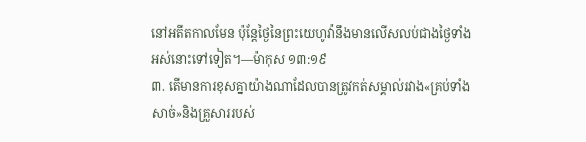នៅអតីតកាលមែន ប៉ុន្តែថ្ងៃនៃព្រះយេហូវ៉ានឹងមានលើសលប់ជាងថ្ងៃទាំងអស់នោះទៅទៀត។—ម៉ាកុស ១៣:១៩
៣. តើមានការខុសគ្នាយ៉ាងណាដែលបានត្រូវកត់សម្គាល់រវាង«គ្រប់ទាំងសាច់»និងគ្រួសាររបស់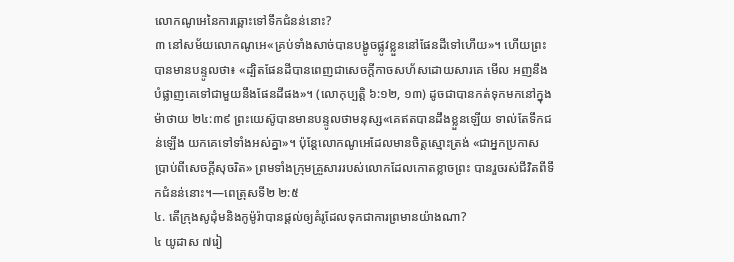លោកណូអេនៃការឆ្ពោះទៅទឹកជំនន់នោះ?
៣ នៅសម័យលោកណូអេ«គ្រប់ទាំងសាច់បានបង្ខូចផ្លូវខ្លួននៅផែនដីទៅហើយ»។ ហើយព្រះបានមានបន្ទូលថា៖ «ដ្បិតផែនដីបានពេញជាសេចក្ដីកាចសហ័សដោយសារគេ មើល អញនឹងបំផ្លាញគេទៅជាមួយនឹងផែនដីផង»។ (លោកុប្បត្តិ ៦:១២, ១៣) ដូចជាបានកត់ទុកមកនៅក្នុងម៉ាថាយ ២៤:៣៩ ព្រះយេស៊ូបានមានបន្ទូលថាមនុស្ស«គេឥតបានដឹងខ្លួនឡើយ ទាល់តែទឹកជន់ឡើង យកគេទៅទាំងអស់គ្នា»។ ប៉ុន្តែលោកណូអេដែលមានចិត្តស្មោះត្រង់ «ជាអ្នកប្រកាសប្រាប់ពីសេចក្ដីសុចរិត» ព្រមទាំងក្រុមគ្រួសាររបស់លោកដែលកោតខ្លាចព្រះ បានរួចរស់ជីវិតពីទឹកជំនន់នោះ។—ពេត្រុសទី២ ២:៥
៤. តើក្រុងសូដុំមនិងកូម៉ូរ៉ាបានផ្ដល់ឲ្យគំរូដែលទុកជាការព្រមានយ៉ាងណា?
៤ យូដាស ៧រៀ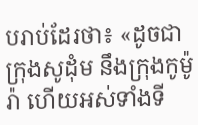បរាប់ដែរថា៖ «ដូចជាក្រុងសូដុំម នឹងក្រុងកូម៉ូរ៉ា ហើយអស់ទាំងទី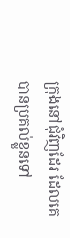ក្រុងនៅជុំវិញដែរ ដែលគេបានប្រគល់ខ្លួនទៅ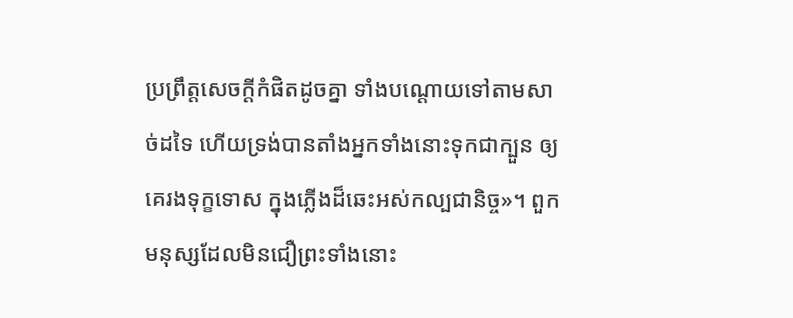ប្រព្រឹត្តសេចក្ដីកំផិតដូចគ្នា ទាំងបណ្ដោយទៅតាមសាច់ដទៃ ហើយទ្រង់បានតាំងអ្នកទាំងនោះទុកជាក្បួន ឲ្យគេរងទុក្ខទោស ក្នុងភ្លើងដ៏ឆេះអស់កល្បជានិច្ច»។ ពួកមនុស្សដែលមិនជឿព្រះទាំងនោះ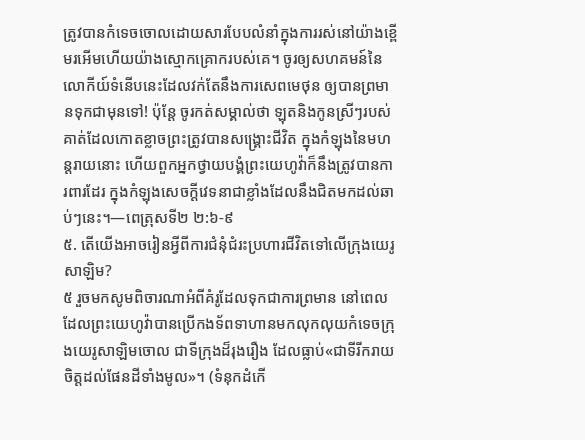ត្រូវបានកំទេចចោលដោយសារបែបលំនាំក្នុងការរស់នៅយ៉ាងខ្ពើមរអើមហើយយ៉ាងស្មោកគ្រោករបស់គេ។ ចូរឲ្យសហគមន៍នៃលោកីយ៍ទំនើបនេះដែលវក់តែនឹងការសេពមេថុន ឲ្យបានព្រមានទុកជាមុនទៅ! ប៉ុន្តែ ចូរកត់សម្គាល់ថា ឡុតនិងកូនស្រីៗរបស់គាត់ដែលកោតខ្លាចព្រះត្រូវបានសង្គ្រោះជីវិត ក្នុងកំឡុងនៃមហន្តរាយនោះ ហើយពួកអ្នកថ្វាយបង្គំព្រះយេហូវ៉ាក៏នឹងត្រូវបានការពារដែរ ក្នុងកំឡុងសេចក្ដីវេទនាជាខ្លាំងដែលនឹងជិតមកដល់ឆាប់ៗនេះ។—ពេត្រុសទី២ ២:៦-៩
៥. តើយើងអាចរៀនអ្វីពីការជំនុំជំរះប្រហារជីវិតទៅលើក្រុងយេរូសាឡិម?
៥ រួចមកសូមពិចារណាអំពីគំរូដែលទុកជាការព្រមាន នៅពេលដែលព្រះយេហូវ៉ាបានប្រើកងទ័ពទាហានមកលុកលុយកំទេចក្រុងយេរូសាឡិមចោល ជាទីក្រុងដ៏រុងរឿង ដែលធ្លាប់«ជាទីរីករាយចិត្តដល់ផែនដីទាំងមូល»។ (ទំនុកដំកើ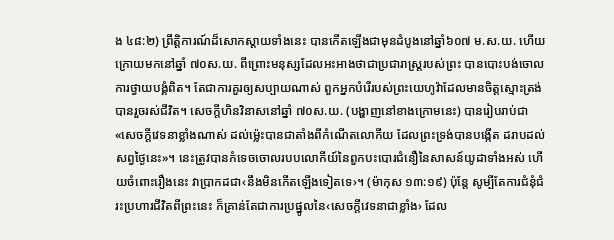ង ៤៨:២) ព្រឹត្ដិការណ៍ដ៏សោកស្ដាយទាំងនេះ បានកើតឡើងជាមុនដំបូងនៅឆ្នាំ៦០៧ ម.ស.យ. ហើយក្រោយមកនៅឆ្នាំ ៧០ស.យ. ពីព្រោះមនុស្សដែលអះអាងថាជាប្រជារាស្ត្ររបស់ព្រះ បានបោះបង់ចោលការថ្វាយបង្គំពិត។ តែជាការគួរឲ្យសប្បាយណាស់ ពួកអ្នកបំរើរបស់ព្រះយេហូវ៉ាដែលមានចិត្តស្មោះត្រង់បានរួចរស់ជីវិត។ សេចក្ដីហិនវិនាសនៅឆ្នាំ ៧០ស.យ. (បង្ហាញនៅខាងក្រោមនេះ) បានរៀបរាប់ជា«សេចក្ដីវេទនាខ្លាំងណាស់ ដល់ម្ល៉េះបានជាតាំងពីកំណើតលោកីយ ដែលព្រះទ្រង់បានបង្កើត ដរាបដល់សព្វថ្ងៃនេះ»។ នេះត្រូវបានកំទេចចោលរបបលោកីយ៍នៃពួកបះបោរជំនឿនៃសាសន៍យូដាទាំងអស់ ហើយចំពោះរឿងនេះ វាប្រាកដជា‹នឹងមិនកើតឡើងទៀតទេ›។ (ម៉ាកុស ១៣:១៩) ប៉ុន្តែ សូម្បីតែការជំនុំជំរះប្រហារជីវិតពីព្រះនេះ ក៏គ្រាន់តែជាការប្រផ្នូលនៃ‹សេចក្ដីវេទនាជាខ្លាំង› ដែល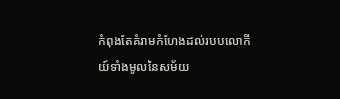កំពុងតែគំរាមកំហែងដល់របបលោកីយ៍ទាំងមូលនៃសម័យ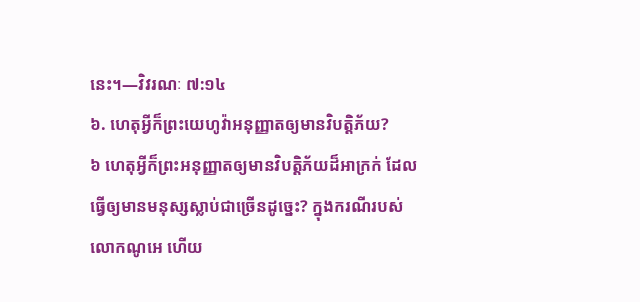នេះ។—វិវរណៈ ៧:១៤
៦. ហេតុអ្វីក៏ព្រះយេហូវ៉ាអនុញ្ញាតឲ្យមានវិបត្ដិភ័យ?
៦ ហេតុអ្វីក៏ព្រះអនុញ្ញាតឲ្យមានវិបត្ដិភ័យដ៏អាក្រក់ ដែលធ្វើឲ្យមានមនុស្សស្លាប់ជាច្រើនដូច្នេះ? ក្នុងករណីរបស់លោកណូអេ ហើយ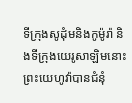ទីក្រុងសូដុំមនិងកូម៉ូរ៉ា និងទីក្រុងយេរូសាឡិមនោះ ព្រះយេហូវ៉ាបានជំនុំ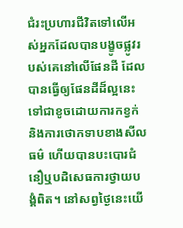ជំរះប្រហារជីវិតទៅលើអស់អ្នកដែលបានបង្ខូចផ្លូវរបស់គេនៅលើផែនដី ដែលបានធ្វើឲ្យផែនដីដ៏ល្អនេះ ទៅជាខូចដោយការកខ្វក់និងការថោកទាបខាងសីលធម៌ ហើយបានបះបោរជំនឿឬបដិសេធការថ្វាយបង្គំពិត។ នៅសព្វថ្ងៃនេះយើ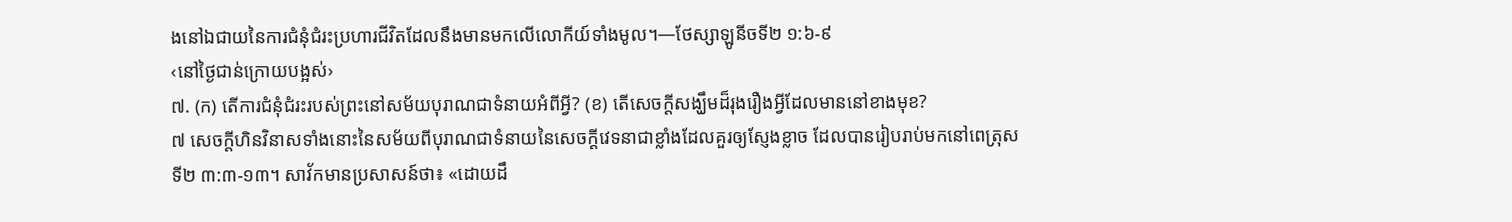ងនៅឯជាយនៃការជំនុំជំរះប្រហារជីវិតដែលនឹងមានមកលើលោកីយ៍ទាំងមូល។—ថែស្សាឡូនីចទី២ ១:៦-៩
‹នៅថ្ងៃជាន់ក្រោយបង្អស់›
៧. (ក) តើការជំនុំជំរះរបស់ព្រះនៅសម័យបុរាណជាទំនាយអំពីអ្វី? (ខ) តើសេចក្ដីសង្ឃឹមដ៏រុងរឿងអ្វីដែលមាននៅខាងមុខ?
៧ សេចក្ដីហិនវិនាសទាំងនោះនៃសម័យពីបុរាណជាទំនាយនៃសេចក្ដីវេទនាជាខ្លាំងដែលគួរឲ្យស្ញែងខ្លាច ដែលបានរៀបរាប់មកនៅពេត្រុសទី២ ៣:៣-១៣។ សាវ័កមានប្រសាសន៍ថា៖ «ដោយដឹ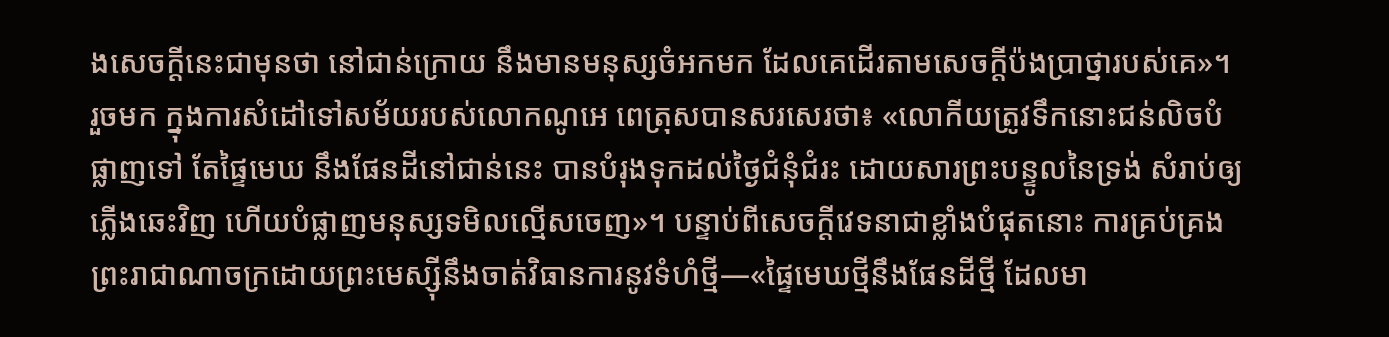ងសេចក្ដីនេះជាមុនថា នៅជាន់ក្រោយ នឹងមានមនុស្សចំអកមក ដែលគេដើរតាមសេចក្ដីប៉ងប្រាថ្នារបស់គេ»។ រួចមក ក្នុងការសំដៅទៅសម័យរបស់លោកណូអេ ពេត្រុសបានសរសេរថា៖ «លោកីយត្រូវទឹកនោះជន់លិចបំផ្លាញទៅ តែផ្ទៃមេឃ នឹងផែនដីនៅជាន់នេះ បានបំរុងទុកដល់ថ្ងៃជំនុំជំរះ ដោយសារព្រះបន្ទូលនៃទ្រង់ សំរាប់ឲ្យភ្លើងឆេះវិញ ហើយបំផ្លាញមនុស្សទមិលល្មើសចេញ»។ បន្ទាប់ពីសេចក្ដីវេទនាជាខ្លាំងបំផុតនោះ ការគ្រប់គ្រងព្រះរាជាណាចក្រដោយព្រះមេស្ស៊ីនឹងចាត់វិធានការនូវទំហំថ្មី—«ផ្ទៃមេឃថ្មីនឹងផែនដីថ្មី ដែលមា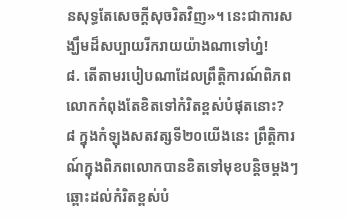នសុទ្ធតែសេចក្ដីសុចរិតវិញ»។ នេះជាការសង្ឃឹមដ៏សប្បាយរីករាយយ៉ាងណាទៅហ្ន៎!
៨. តើតាមរបៀបណាដែលព្រឹត្ដិការណ៍ពិភពលោកកំពុងតែខិតទៅកំរិតខ្ពស់បំផុតនោះ?
៨ ក្នុងកំឡុងសតវត្សទី២០យើងនេះ ព្រឹត្ដិការណ៍ក្នុងពិភពលោកបានខិតទៅមុខបន្ដិចម្ដងៗឆ្ពោះដល់កំរិតខ្ពស់បំ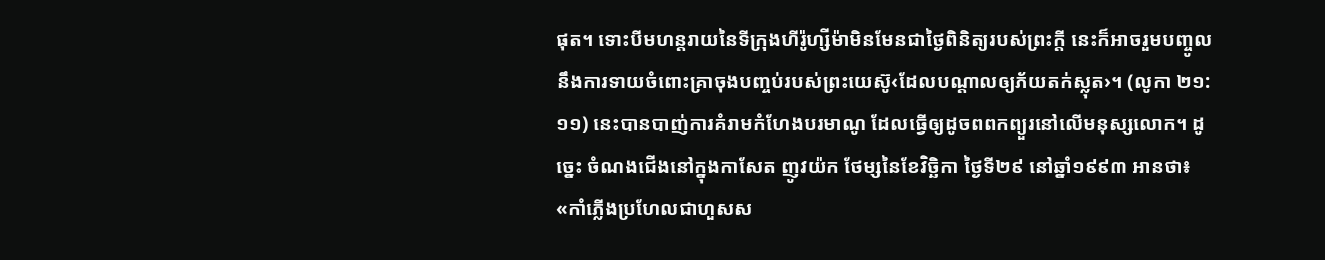ផុត។ ទោះបីមហន្តរាយនៃទីក្រុងហីរ៉ូហ្សីម៉ាមិនមែនជាថ្ងៃពិនិត្យរបស់ព្រះក្ដី នេះក៏អាចរួមបញ្ចូលនឹងការទាយចំពោះគ្រាចុងបញ្ចប់របស់ព្រះយេស៊ូ‹ដែលបណ្ដាលឲ្យភ័យតក់ស្លុត›។ (លូកា ២១:១១) នេះបានបាញ់ការគំរាមកំហែងបរមាណូ ដែលធ្វើឲ្យដូចពពកព្យួរនៅលើមនុស្សលោក។ ដូច្នេះ ចំណងជើងនៅក្នុងកាសែត ញូវយ៉ក ថែម្សនៃខែវិច្ឆិកា ថ្ងៃទី២៩ នៅឆ្នាំ១៩៩៣ អានថា៖ «កាំភ្លើងប្រហែលជាហួសស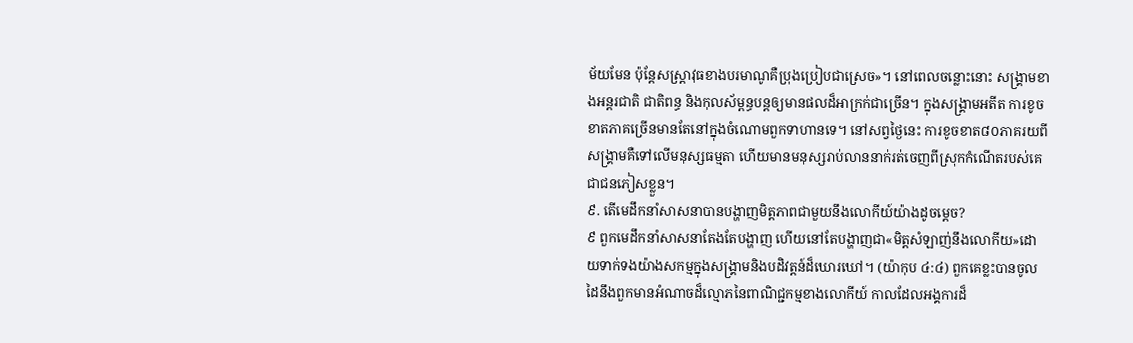ម័យមែន ប៉ុន្តែសស្ដ្រាវុធខាងបរមាណូគឺប្រុងប្រៀបជាស្រេច»។ នៅពេលចន្លោះនោះ សង្គ្រាមខាងអន្តរជាតិ ជាតិពន្ធ និងកុលស័ម្ពន្ធបន្តឲ្យមានផលដ៏អាក្រក់ជាច្រើន។ ក្នុងសង្គ្រាមអតីត ការខូចខាតភាគច្រើនមានតែនៅក្នុងចំណោមពួកទាហានទេ។ នៅសព្វថ្ងៃនេះ ការខូចខាត៨០ភាគរយពីសង្គ្រាមគឺទៅលើមនុស្សធម្មតា ហើយមានមនុស្សរាប់លាននាក់រត់ចេញពីស្រុកកំណើតរបស់គេជាជនភៀសខ្លួន។
៩. តើមេដឹកនាំសាសនាបានបង្ហាញមិត្តភាពជាមួយនឹងលោកីយ៍យ៉ាងដូចម្ដេច?
៩ ពួកមេដឹកនាំសាសនាតែងតែបង្ហាញ ហើយនៅតែបង្ហាញជា«មិត្តសំឡាញ់នឹងលោកីយ»ដោយទាក់ទងយ៉ាងសកម្មក្នុងសង្គ្រាមនិងបដិវត្តន៍ដ៏ឃោរឃៅ។ (យ៉ាកុប ៤:៤) ពួកគេខ្លះបានចូលដៃនឹងពួកមានអំណាចដ៏ល្មោភនៃពាណិជ្ជកម្មខាងលោកីយ៍ កាលដែលអង្គការដ៏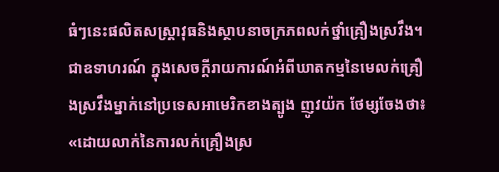ធំៗនេះផលិតសស្ដ្រាវុធនិងស្ថាបនាចក្រភពលក់ថ្នាំគ្រឿងស្រវឹង។ ជាឧទាហរណ៍ ក្នុងសេចក្ដីរាយការណ៍អំពីឃាតកម្មនៃមេលក់គ្រឿងស្រវឹងម្នាក់នៅប្រទេសអាមេរិកខាងត្បូង ញូវយ៉ក ថែម្សចែងថា៖ «ដោយលាក់នៃការលក់គ្រឿងស្រ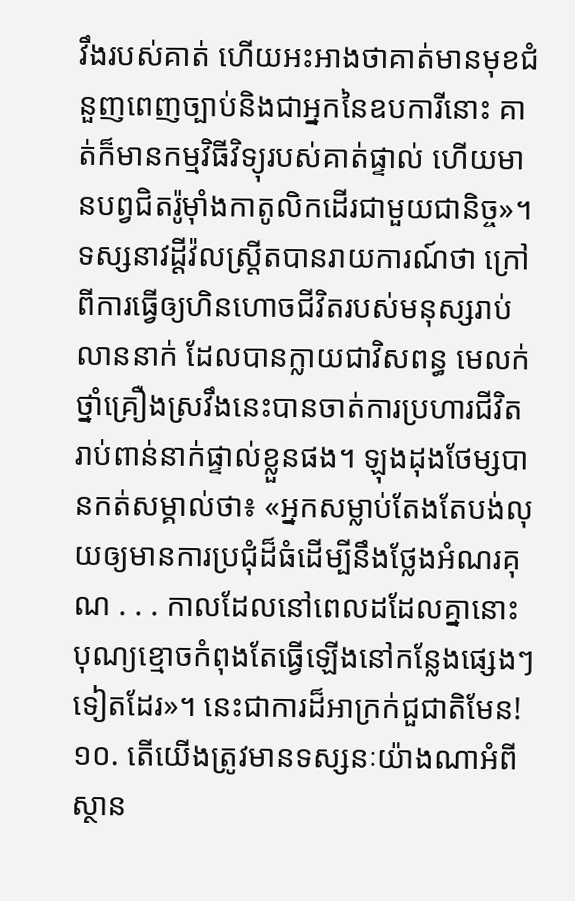វឹងរបស់គាត់ ហើយអះអាងថាគាត់មានមុខជំនួញពេញច្បាប់និងជាអ្នកនៃឧបការីនោះ គាត់ក៏មានកម្មវិធីវិទ្យុរបស់គាត់ផ្ទាល់ ហើយមានបព្វជិតរ៉ូម៉ាំងកាតូលិកដើរជាមួយជានិច្ច»។ ទស្សនាវដ្ដីវ៉លស្ត្រីតបានរាយការណ៍ថា ក្រៅពីការធ្វើឲ្យហិនហោចជីវិតរបស់មនុស្សរាប់លាននាក់ ដែលបានក្លាយជាវិសពន្ធ មេលក់ថ្នាំគ្រឿងស្រវឹងនេះបានចាត់ការប្រហារជីវិតរាប់ពាន់នាក់ផ្ទាល់ខ្លួនផង។ ឡុងដុងថែម្សបានកត់សម្គាល់ថា៖ «អ្នកសម្លាប់តែងតែបង់លុយឲ្យមានការប្រជុំដ៏ធំដើម្បីនឹងថ្លែងអំណរគុណ . . . កាលដែលនៅពេលដដែលគ្នានោះ បុណ្យខ្មោចកំពុងតែធ្វើឡើងនៅកន្លែងផ្សេងៗទៀតដែរ»។ នេះជាការដ៏អាក្រក់ជួជាតិមែន!
១០. តើយើងត្រូវមានទស្សនៈយ៉ាងណាអំពីស្ថាន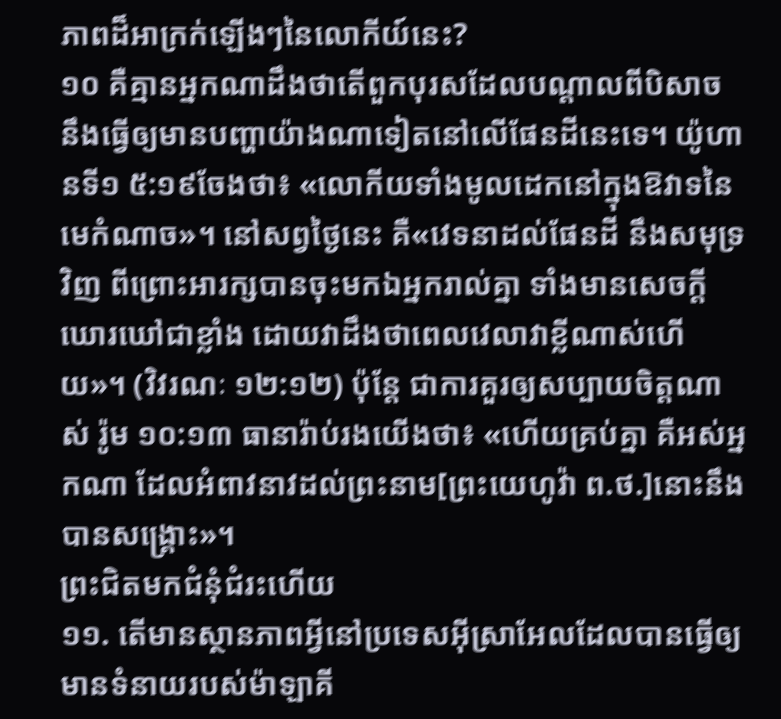ភាពដ៏អាក្រក់ឡើងៗនៃលោកីយ៍នេះ?
១០ គឺគ្មានអ្នកណាដឹងថាតើពួកបុរសដែលបណ្ដាលពីបិសាច នឹងធ្វើឲ្យមានបញ្ហាយ៉ាងណាទៀតនៅលើផែនដីនេះទេ។ យ៉ូហានទី១ ៥:១៩ចែងថា៖ «លោកីយទាំងមូលដេកនៅក្នុងឱវាទនៃមេកំណាច»។ នៅសព្វថ្ងៃនេះ គឺ«វេទនាដល់ផែនដី នឹងសមុទ្រវិញ ពីព្រោះអារក្សបានចុះមកឯអ្នករាល់គ្នា ទាំងមានសេចក្ដីឃោរឃៅជាខ្លាំង ដោយវាដឹងថាពេលវេលាវាខ្លីណាស់ហើយ»។ (វិវរណៈ ១២:១២) ប៉ុន្តែ ជាការគួរឲ្យសប្បាយចិត្តណាស់ រ៉ូម ១០:១៣ ធានារ៉ាប់រងយើងថា៖ «ហើយគ្រប់គ្នា គឺអស់អ្នកណា ដែលអំពាវនាវដល់ព្រះនាម[ព្រះយេហូវ៉ា ព.ថ.]នោះនឹងបានសង្គ្រោះ»។
ព្រះជិតមកជំនុំជំរះហើយ
១១. តើមានស្ថានភាពអ្វីនៅប្រទេសអ៊ីស្រាអែលដែលបានធ្វើឲ្យមានទំនាយរបស់ម៉ាឡាគី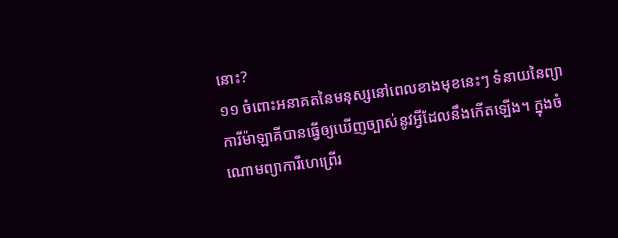នោះ?
១១ ចំពោះអនាគតនៃមនុស្សនៅពេលខាងមុខនេះៗ ទំនាយនៃព្យាការីម៉ាឡាគីបានធ្វើឲ្យឃើញច្បាស់នូវអ្វីដែលនឹងកើតឡើង។ ក្នុងចំណោមព្យាការីហេព្រើរ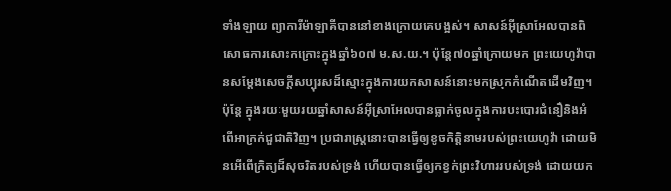ទាំងឡាយ ព្យាការីម៉ាឡាគីបាននៅខាងក្រោយគេបង្អស់។ សាសន៍អ៊ីស្រាអែលបានពិសោធការសោះកក្រោះក្នុងឆ្នាំ៦០៧ ម.ស.យ.។ ប៉ុន្តែ៧០ឆ្នាំក្រោយមក ព្រះយេហូវ៉ាបានសម្ដែងសេចក្ដីសប្បុរសដ៏ស្មោះក្នុងការយកសាសន៍នោះមកស្រុកកំណើតដើមវិញ។ ប៉ុន្តែ ក្នុងរយៈមួយរយឆ្នាំសាសន៍អ៊ីស្រាអែលបានធ្លាក់ចូលក្នុងការបះបោរជំនឿនិងអំពើអាក្រក់ជួជាតិវិញ។ ប្រជារាស្ត្រនោះបានធ្វើឲ្យខូចកិត្ដិនាមរបស់ព្រះយេហូវ៉ា ដោយមិនអើពើក្រិត្យដ៏សុចរិតរបស់ទ្រង់ ហើយបានធ្វើឲ្យកខ្វក់ព្រះវិហាររបស់ទ្រង់ ដោយយក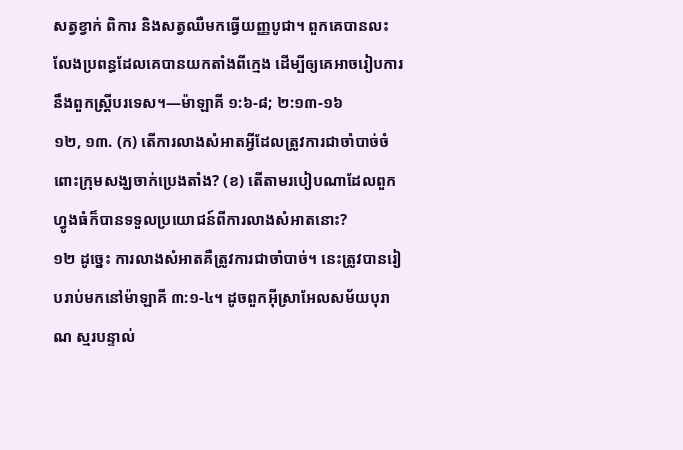សត្វខ្វាក់ ពិការ និងសត្វឈឺមកធ្វើយញ្ញបូជា។ ពួកគេបានលះលែងប្រពន្ធដែលគេបានយកតាំងពីក្មេង ដើម្បីឲ្យគេអាចរៀបការនឹងពួកស្ត្រីបរទេស។—ម៉ាឡាគី ១:៦-៨; ២:១៣-១៦
១២, ១៣. (ក) តើការលាងសំអាតអ្វីដែលត្រូវការជាចាំបាច់ចំពោះក្រុមសង្ឃចាក់ប្រេងតាំង? (ខ) តើតាមរបៀបណាដែលពួកហ្វូងធំក៏បានទទួលប្រយោជន៍ពីការលាងសំអាតនោះ?
១២ ដូច្នេះ ការលាងសំអាតគឺត្រូវការជាចាំបាច់។ នេះត្រូវបានរៀបរាប់មកនៅម៉ាឡាគី ៣:១-៤។ ដូចពួកអ៊ីស្រាអែលសម័យបុរាណ ស្មរបន្ទាល់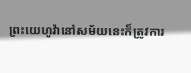ព្រះយេហូវ៉ានៅសម័យនេះក៏ត្រូវការ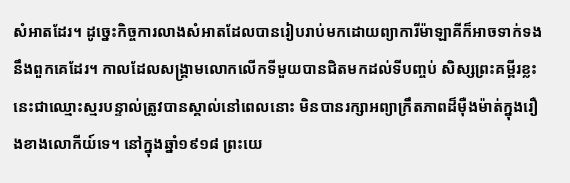សំអាតដែរ។ ដូច្នេះកិច្ចការលាងសំអាតដែលបានរៀបរាប់មកដោយព្យាការីម៉ាឡាគីក៏អាចទាក់ទងនឹងពួកគេដែរ។ កាលដែលសង្គ្រាមលោកលើកទីមួយបានជិតមកដល់ទីបញ្ចប់ សិស្សព្រះគម្ពីរខ្លះ នេះជាឈ្មោះស្មរបន្ទាល់ត្រូវបានស្គាល់នៅពេលនោះ មិនបានរក្សាអព្យាក្រឹតភាពដ៏ម៉ឺងម៉ាត់ក្នុងរឿងខាងលោកីយ៍ទេ។ នៅក្នុងឆ្នាំ១៩១៨ ព្រះយេ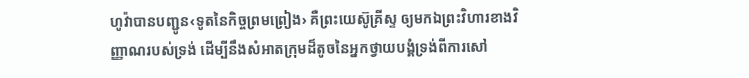ហូវ៉ាបានបញ្ជូន‹ទូតនៃកិច្ចព្រមព្រៀង› គឺព្រះយេស៊ូគ្រីស្ទ ឲ្យមកឯព្រះវិហារខាងវិញ្ញាណរបស់ទ្រង់ ដើម្បីនឹងសំអាតក្រុមដ៏តូចនៃអ្នកថ្វាយបង្គំទ្រង់ពីការសៅ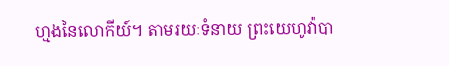ហ្មងនៃលោកីយ៍។ តាមរយៈទំនាយ ព្រះយេហូវ៉ាបា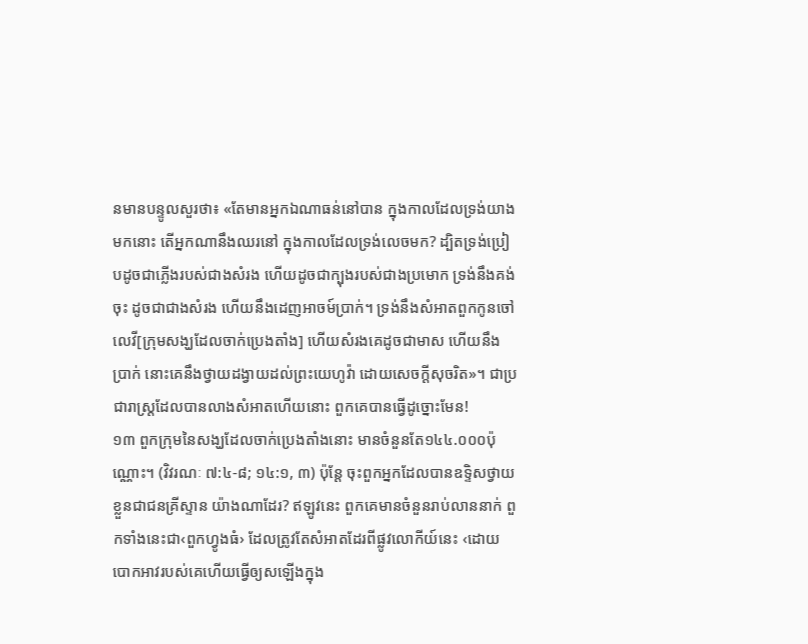នមានបន្ទូលសួរថា៖ «តែមានអ្នកឯណាធន់នៅបាន ក្នុងកាលដែលទ្រង់យាងមកនោះ តើអ្នកណានឹងឈរនៅ ក្នុងកាលដែលទ្រង់លេចមក? ដ្បិតទ្រង់ប្រៀបដូចជាភ្លើងរបស់ជាងសំរង ហើយដូចជាក្បុងរបស់ជាងប្រមោក ទ្រង់នឹងគង់ចុះ ដូចជាជាងសំរង ហើយនឹងដេញអាចម៍ប្រាក់។ ទ្រង់នឹងសំអាតពួកកូនចៅលេវី[ក្រុមសង្ឃដែលចាក់ប្រេងតាំង] ហើយសំរងគេដូចជាមាស ហើយនឹងប្រាក់ នោះគេនឹងថ្វាយដង្វាយដល់ព្រះយេហូវ៉ា ដោយសេចក្ដីសុចរិត»។ ជាប្រជារាស្ត្រដែលបានលាងសំអាតហើយនោះ ពួកគេបានធ្វើដូច្នោះមែន!
១៣ ពួកក្រុមនៃសង្ឃដែលចាក់ប្រេងតាំងនោះ មានចំនួនតែ១៤៤.០០០ប៉ុណ្ណោះ។ (វិវរណៈ ៧:៤-៨; ១៤:១, ៣) ប៉ុន្តែ ចុះពួកអ្នកដែលបានឧទ្ទិសថ្វាយខ្លួនជាជនគ្រីស្ទាន យ៉ាងណាដែរ? ឥឡូវនេះ ពួកគេមានចំនួនរាប់លាននាក់ ពួកទាំងនេះជា‹ពួកហ្វូងធំ› ដែលត្រូវតែសំអាតដែរពីផ្លូវលោកីយ៍នេះ ‹ដោយបោកអាវរបស់គេហើយធ្វើឲ្យសឡើងក្នុង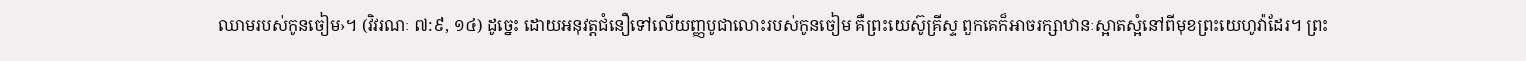ឈាមរបស់កូនចៀម›។ (វិវរណៈ ៧:៩, ១៤) ដូច្នេះ ដោយអនុវត្តជំនឿទៅលើយញ្ញបូជាលោះរបស់កូនចៀម គឺព្រះយេស៊ូគ្រីស្ទ ពួកគេក៏អាចរក្សាឋានៈស្អាតស្អំនៅពីមុខព្រះយេហូវ៉ាដែរ។ ព្រះ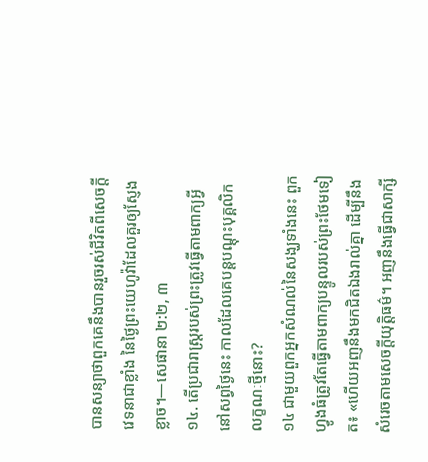បានសន្យាថាពួកគេនឹងបានរួចរស់ជីវិតពីសេចក្ដីវេទនាជាខ្លាំង នៃថ្ងៃព្រះយេហូវ៉ាដែលគួរឲ្យស្ញែងខ្លាច។—សេផានា ២:២, ៣
១៤. តើប្រជារាស្ត្ររបស់ព្រះត្រូវធ្វើតាមពាក្យអ្វីនៅសព្វថ្ងៃនេះ កាលដែលគេបន្តបណ្ដុះបុគ្គលិកលក្ខណៈថ្មីនោះ?
១៤ ជាមួយពួកអ្នកសំណល់នៃសង្ឃទាំងនេះ ពួកហ្វូងធំត្រូវតែធ្វើតាមពាក្យបន្ទូលរបស់ព្រះថែមទៀត៖ «ហើយអញនឹងមកជិតឯងរាល់គ្នា ដើម្បីនឹងសំរេចតាមសេចក្ដីយុត្ដិធម៌។ អញនឹងធ្វើជាសាក្សី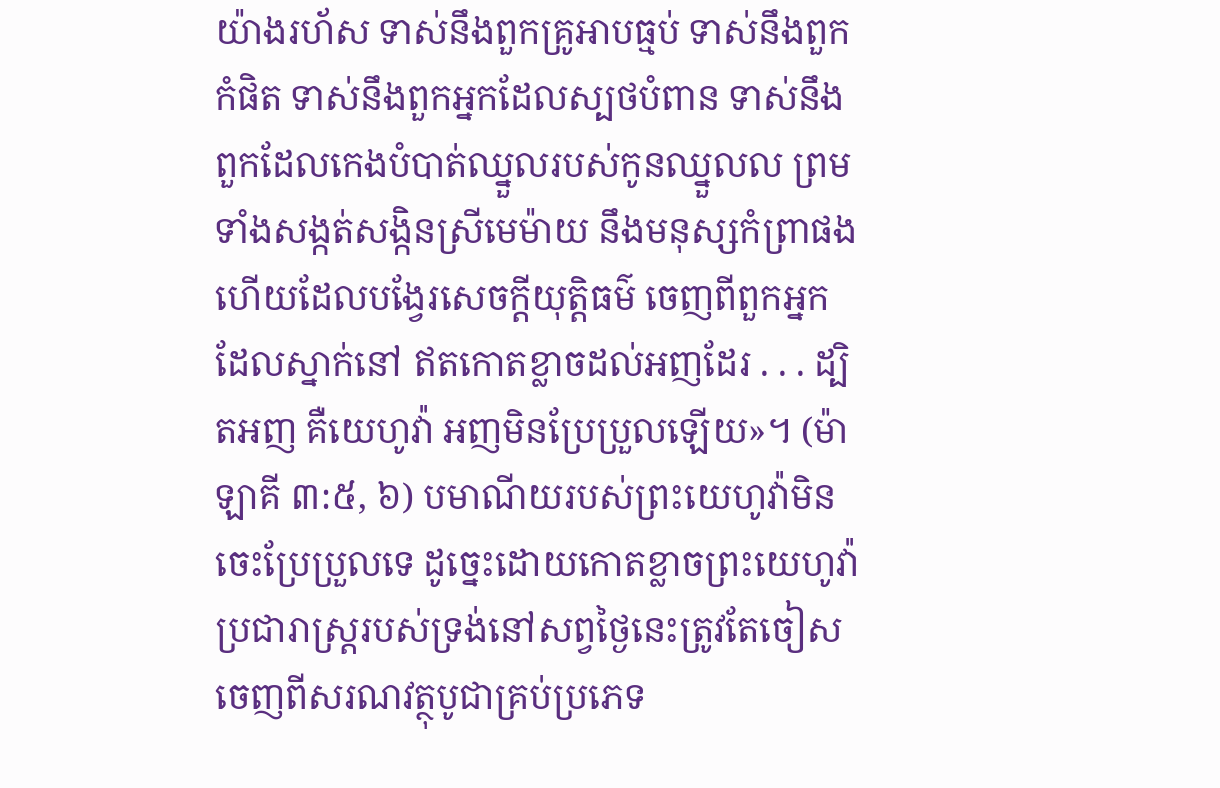យ៉ាងរហ័ស ទាស់នឹងពួកគ្រូអាបធ្មប់ ទាស់នឹងពួកកំផិត ទាស់នឹងពួកអ្នកដែលស្បថបំពាន ទាស់នឹងពួកដែលកេងបំបាត់ឈ្នួលរបស់កូនឈ្នួលល ព្រមទាំងសង្កត់សង្កិនស្រីមេម៉ាយ នឹងមនុស្សកំព្រាផង ហើយដែលបង្វែរសេចក្ដីយុត្ដិធម៌ ចេញពីពួកអ្នកដែលស្នាក់នៅ ឥតកោតខ្លាចដល់អញដែរ . . . ដ្បិតអញ គឺយេហូវ៉ា អញមិនប្រែប្រួលឡើយ»។ (ម៉ាឡាគី ៣:៥, ៦) បមាណីយរបស់ព្រះយេហូវ៉ាមិនចេះប្រែប្រួលទេ ដូច្នេះដោយកោតខ្លាចព្រះយេហូវ៉ា ប្រជារាស្ត្ររបស់ទ្រង់នៅសព្វថ្ងៃនេះត្រូវតែចៀសចេញពីសរណវត្ថុបូជាគ្រប់ប្រភេទ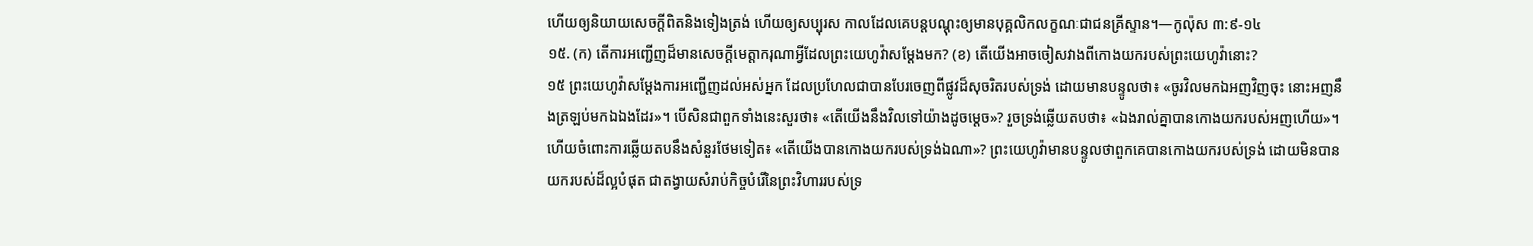ហើយឲ្យនិយាយសេចក្ដីពិតនិងទៀងត្រង់ ហើយឲ្យសប្បុរស កាលដែលគេបន្តបណ្ដុះឲ្យមានបុគ្គលិកលក្ខណៈជាជនគ្រីស្ទាន។—កូល៉ុស ៣:៩-១៤
១៥. (ក) តើការអញ្ជើញដ៏មានសេចក្ដីមេត្ដាករុណាអ្វីដែលព្រះយេហូវ៉ាសម្ដែងមក? (ខ) តើយើងអាចចៀសវាងពីកោងយករបស់ព្រះយេហូវ៉ានោះ?
១៥ ព្រះយេហូវ៉ាសម្ដែងការអញ្ជើញដល់អស់អ្នក ដែលប្រហែលជាបានបែរចេញពីផ្លូវដ៏សុចរិតរបស់ទ្រង់ ដោយមានបន្ទូលថា៖ «ចូរវិលមកឯអញវិញចុះ នោះអញនឹងត្រឡប់មកឯឯងដែរ»។ បើសិនជាពួកទាំងនេះសួរថា៖ «តើយើងនឹងវិលទៅយ៉ាងដូចម្ដេច»? រួចទ្រង់ឆ្លើយតបថា៖ «ឯងរាល់គ្នាបានកោងយករបស់អញហើយ»។ ហើយចំពោះការឆ្លើយតបនឹងសំនួរថែមទៀត៖ «តើយើងបានកោងយករបស់ទ្រង់ឯណា»? ព្រះយេហូវ៉ាមានបន្ទូលថាពួកគេបានកោងយករបស់ទ្រង់ ដោយមិនបានយករបស់ដ៏ល្អបំផុត ជាតង្វាយសំរាប់កិច្ចបំរើនៃព្រះវិហាររបស់ទ្រ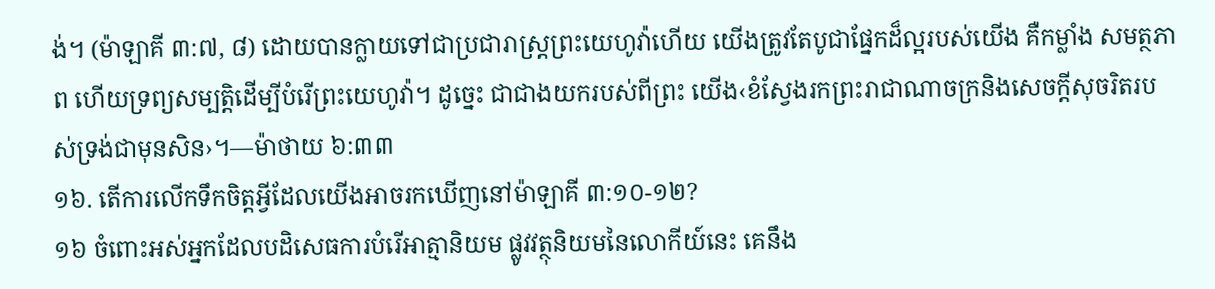ង់។ (ម៉ាឡាគី ៣:៧, ៨) ដោយបានក្លាយទៅជាប្រជារាស្ត្រព្រះយេហូវ៉ាហើយ យើងត្រូវតែបូជាផ្នែកដ៏ល្អរបស់យើង គឺកម្លាំង សមត្ថភាព ហើយទ្រព្យសម្បត្ដិដើម្បីបំរើព្រះយេហូវ៉ា។ ដូច្នេះ ជាជាងយករបស់ពីព្រះ យើង‹ខំស្វែងរកព្រះរាជាណាចក្រនិងសេចក្ដីសុចរិតរបស់ទ្រង់ជាមុនសិន›។—ម៉ាថាយ ៦:៣៣
១៦. តើការលើកទឹកចិត្តអ្វីដែលយើងអាចរកឃើញនៅម៉ាឡាគី ៣:១០-១២?
១៦ ចំពោះអស់អ្នកដែលបដិសេធការបំរើអាត្មានិយម ផ្លូវវត្ថុនិយមនៃលោកីយ៍នេះ គេនឹង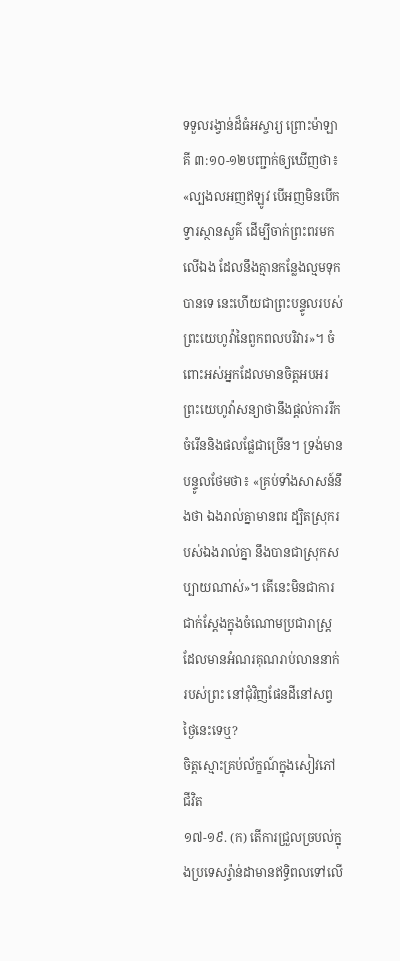ទទួលរង្វាន់ដ៏ធំអស្ចារ្យ ព្រោះម៉ាឡាគី ៣:១០-១២បញ្ជាក់ឲ្យឃើញថា៖ «ល្បងលអញឥឡូវ បើអញមិនបើកទ្វារស្ថានសួគ៌ ដើម្បីចាក់ព្រះពរមកលើឯង ដែលនឹងគ្មានកន្លែងល្មមទុកបានទេ នេះហើយជាព្រះបន្ទូលរបស់ព្រះយេហូវ៉ានៃពួកពលបរិវារ»។ ចំពោះអស់អ្នកដែលមានចិត្តអបអរ ព្រះយេហូវ៉ាសន្យាថានឹងផ្ដល់ការរីកចំរើននិងផលផ្លែជាច្រើន។ ទ្រង់មានបន្ទូលថែមថា៖ «គ្រប់ទាំងសាសន៍នឹងថា ឯងរាល់គ្នាមានពរ ដ្បិតស្រុករបស់ឯងរាល់គ្នា នឹងបានជាស្រុកសប្បាយណាស់»។ តើនេះមិនជាការជាក់ស្តែងក្នុងចំណោមប្រជារាស្ត្រដែលមានអំណរគុណរាប់លាននាក់របស់ព្រះ នៅជុំវិញផែនដីនៅសព្វថ្ងៃនេះទេឬ?
ចិត្តស្មោះគ្រប់ល័ក្ខណ៍ក្នុងសៀវភៅជីវិត
១៧-១៩. (ក) តើការជ្រួលច្របល់ក្នុងប្រទេសរ្វ៉ាន់ដាមានឥទ្ធិពលទៅលើ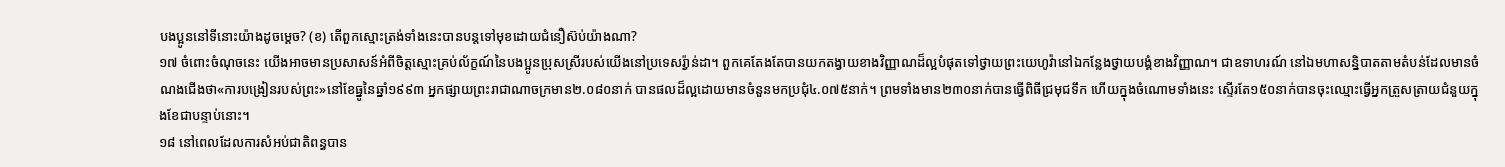បងប្អូននៅទីនោះយ៉ាងដូចម្ដេច? (ខ) តើពួកស្មោះត្រង់ទាំងនេះបានបន្តទៅមុខដោយជំនឿស៊ប់យ៉ាងណា?
១៧ ចំពោះចំណុចនេះ យើងអាចមានប្រសាសន៍អំពីចិត្តស្មោះគ្រប់ល័ក្ខណ៍នៃបងប្អូនប្រុសស្រីរបស់យើងនៅប្រទេសរ្វ៉ាន់ដា។ ពួកគេតែងតែបានយកតង្វាយខាងវិញ្ញាណដ៏ល្អបំផុតទៅថ្វាយព្រះយេហូវ៉ានៅឯកន្លែងថ្វាយបង្គំខាងវិញ្ញាណ។ ជាឧទាហរណ៍ នៅឯមហាសន្និបាតតាមតំបន់ដែលមានចំណងជើងថា«ការបង្រៀនរបស់ព្រះ»នៅខែធ្នូនៃឆ្នាំ១៩៩៣ អ្នកផ្សាយព្រះរាជាណាចក្រមាន២.០៨០នាក់ បានផលដ៏ល្អដោយមានចំនួនមកប្រជុំ៤.០៧៥នាក់។ ព្រមទាំងមាន២៣០នាក់បានធ្វើពិធីជ្រមុជទឹក ហើយក្នុងចំណោមទាំងនេះ ស្ទើរតែ១៥០នាក់បានចុះឈ្មោះធ្វើអ្នកត្រួសត្រាយជំនួយក្នុងខែជាបន្ទាប់នោះ។
១៨ នៅពេលដែលការសំអប់ជាតិពន្ធបាន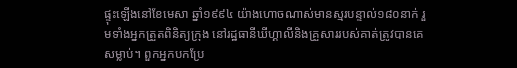ផ្ទុះឡើងនៅខែមេសា ឆ្នាំ១៩៩៤ យ៉ាងហោចណាស់មានស្មរបន្ទាល់១៨០នាក់ រួមទាំងអ្នកត្រួតពិនិត្យក្រុង នៅរដ្ឋធានីឃីហ្គាលីនិងគ្រួសាររបស់គាត់ត្រូវបានគេសម្លាប់។ ពួកអ្នកបកប្រែ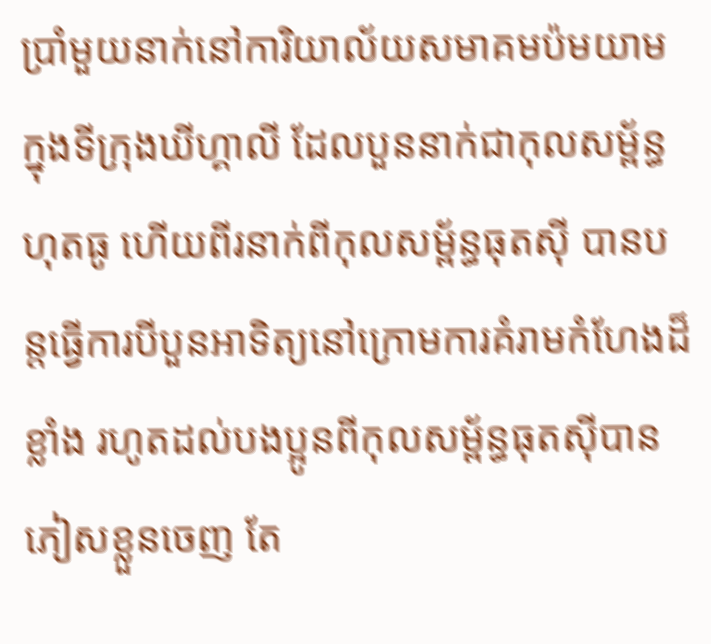ប្រាំមួយនាក់នៅការិយាល័យសមាគមប៉មយាមក្នុងទីក្រុងឃីហ្គាលី ដែលបួននាក់ជាកុលសម្ព័ន្ធហុតធូ ហើយពីរនាក់ពីកុលសម្ព័ន្ធធុតស៊ី បានបន្តធ្វើការបីបួនអាទិត្យនៅក្រោមការគំរាមកំហែងដ៏ខ្លាំង រហូតដល់បងប្អូនពីកុលសម្ព័ន្ធធុតស៊ីបានភៀសខ្លួនចេញ តែ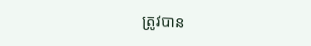ត្រូវបាន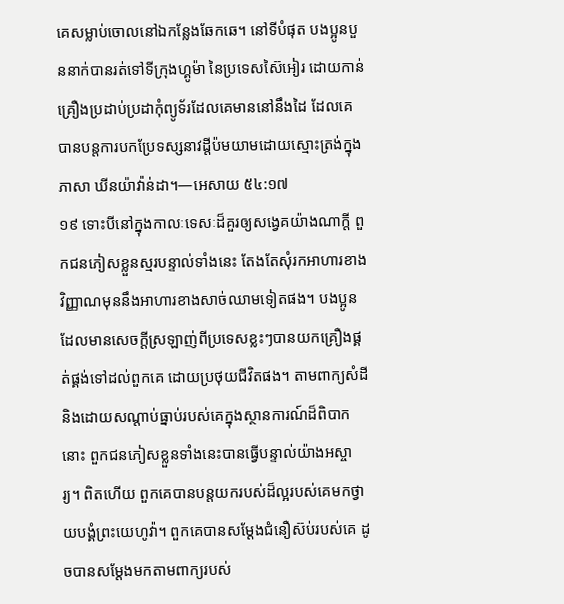គេសម្លាប់ចោលនៅឯកន្លែងឆែកឆេ។ នៅទីបំផុត បងប្អូនបួននាក់បានរត់ទៅទីក្រុងហ្គូម៉ា នៃប្រទេសស៊ៃអៀរ ដោយកាន់គ្រឿងប្រដាប់ប្រដាកុំព្យូទ័រដែលគេមាននៅនឹងដៃ ដែលគេបានបន្តការបកប្រែទស្សនាវដ្ដីប៉មយាមដោយស្មោះត្រង់ក្នុងភាសា ឃីនយ៉ាវ៉ាន់ដា។—អេសាយ ៥៤:១៧
១៩ ទោះបីនៅក្នុងកាលៈទេសៈដ៏គួរឲ្យសង្វេគយ៉ាងណាក្ដី ពួកជនភៀសខ្លួនស្មរបន្ទាល់ទាំងនេះ តែងតែសុំរកអាហារខាងវិញ្ញាណមុននឹងអាហារខាងសាច់ឈាមទៀតផង។ បងប្អូនដែលមានសេចក្ដីស្រឡាញ់ពីប្រទេសខ្លះៗបានយកគ្រឿងផ្គត់ផ្គង់ទៅដល់ពួកគេ ដោយប្រថុយជីវិតផង។ តាមពាក្យសំដីនិងដោយសណ្ដាប់ធ្នាប់របស់គេក្នុងស្ថានការណ៍ដ៏ពិបាកនោះ ពួកជនភៀសខ្លួនទាំងនេះបានធ្វើបន្ទាល់យ៉ាងអស្ចារ្យ។ ពិតហើយ ពួកគេបានបន្តយករបស់ដ៏ល្អរបស់គេមកថ្វាយបង្គំព្រះយេហូវ៉ា។ ពួកគេបានសម្ដែងជំនឿស៊ប់របស់គេ ដូចបានសម្ដែងមកតាមពាក្យរបស់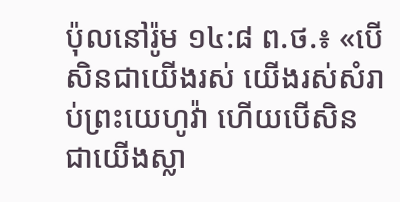ប៉ុលនៅរ៉ូម ១៤:៨ ព.ថ.៖ «បើសិនជាយើងរស់ យើងរស់សំរាប់ព្រះយេហូវ៉ា ហើយបើសិនជាយើងស្លា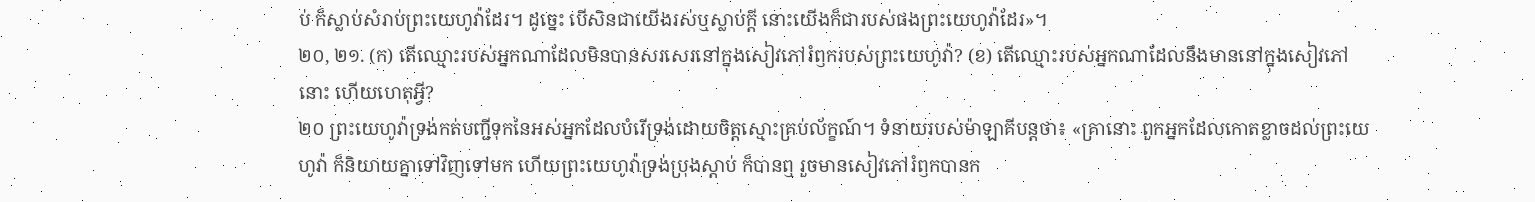ប់ ក៏ស្លាប់សំរាប់ព្រះយេហូវ៉ាដែរ។ ដូច្នេះ បើសិនជាយើងរស់ឬស្លាប់ក្ដី នោះយើងក៏ជារបស់ផងព្រះយេហូវ៉ាដែរ»។
២០, ២១. (ក) តើឈ្មោះរបស់អ្នកណាដែលមិនបានសរសេរនៅក្នុងសៀវភៅរំឭករបស់ព្រះយេហូវ៉ា? (ខ) តើឈ្មោះរបស់អ្នកណាដែលនឹងមាននៅក្នុងសៀវភៅនោះ ហើយហេតុអ្វី?
២០ ព្រះយេហូវ៉ាទ្រង់កត់បញ្ជីទុកនៃអស់អ្នកដែលបំរើទ្រង់ដោយចិត្តស្មោះគ្រប់ល័ក្ខណ៍។ ទំនាយរបស់ម៉ាឡាគីបន្តថា៖ «គ្រានោះ ពួកអ្នកដែលកោតខ្លាចដល់ព្រះយេហូវ៉ា ក៏និយាយគ្នាទៅវិញទៅមក ហើយព្រះយេហូវ៉ាទ្រង់ប្រុងស្ដាប់ ក៏បានឮ រួចមានសៀវភៅរំឭកបានក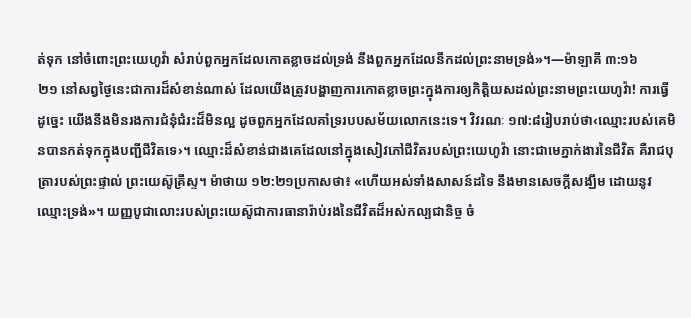ត់ទុក នៅចំពោះព្រះយេហូវ៉ា សំរាប់ពួកអ្នកដែលកោតខ្លាចដល់ទ្រង់ នឹងពួកអ្នកដែលនឹកដល់ព្រះនាមទ្រង់»។—ម៉ាឡាគី ៣:១៦
២១ នៅសព្វថ្ងៃនេះជាការដ៏សំខាន់ណាស់ ដែលយើងត្រូវបង្ហាញការកោតខ្លាចព្រះក្នុងការឲ្យកិត្ដិយសដល់ព្រះនាមព្រះយេហូវ៉ា! ការធ្វើដូច្នេះ យើងនឹងមិនរងការជំនុំជំរះដ៏មិនល្អ ដូចពួកអ្នកដែលគាំទ្ររបបសម័យលោកនេះទេ។ វិវរណៈ ១៧:៨រៀបរាប់ថា‹ឈ្មោះរបស់គេមិនបានកត់ទុកក្នុងបញ្ជីជីវិតទេ›។ ឈ្មោះដ៏សំខាន់ជាងគេដែលនៅក្នុងសៀវភៅជីវិតរបស់ព្រះយេហូវ៉ា នោះជាមេភ្នាក់ងារនៃជីវិត គឺរាជបុត្រារបស់ព្រះផ្ទាល់ ព្រះយេស៊ូគ្រីស្ទ។ ម៉ាថាយ ១២:២១ប្រកាសថា៖ «ហើយអស់ទាំងសាសន៍ដទៃ នឹងមានសេចក្ដីសង្ឃឹម ដោយនូវឈ្មោះទ្រង់»។ យញ្ញបូជាលោះរបស់ព្រះយេស៊ូជាការធានារ៉ាប់រងនៃជីវិតដ៏អស់កល្បជានិច្ច ចំ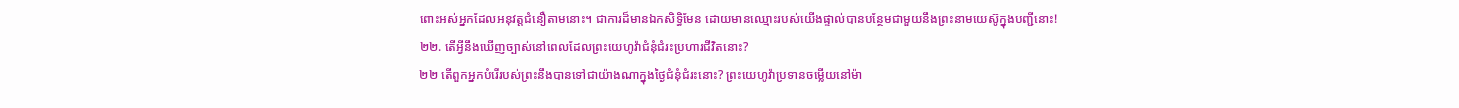ពោះអស់អ្នកដែលអនុវត្តជំនឿតាមនោះ។ ជាការដ៏មានឯកសិទ្ធិមែន ដោយមានឈ្មោះរបស់យើងផ្ទាល់បានបន្ថែមជាមួយនឹងព្រះនាមយេស៊ូក្នុងបញ្ជីនោះ!
២២. តើអ្វីនឹងឃើញច្បាស់នៅពេលដែលព្រះយេហូវ៉ាជំនុំជំរះប្រហារជីវិតនោះ?
២២ តើពួកអ្នកបំរើរបស់ព្រះនឹងបានទៅជាយ៉ាងណាក្នុងថ្ងៃជំនុំជំរះនោះ? ព្រះយេហូវ៉ាប្រទានចម្លើយនៅម៉ា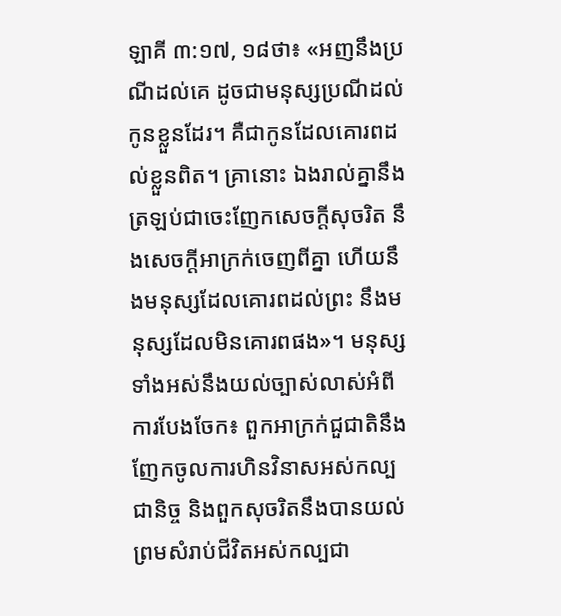ឡាគី ៣:១៧, ១៨ថា៖ «អញនឹងប្រណីដល់គេ ដូចជាមនុស្សប្រណីដល់កូនខ្លួនដែរ។ គឺជាកូនដែលគោរពដល់ខ្លួនពិត។ គ្រានោះ ឯងរាល់គ្នានឹងត្រឡប់ជាចេះញែកសេចក្ដីសុចរិត នឹងសេចក្ដីអាក្រក់ចេញពីគ្នា ហើយនឹងមនុស្សដែលគោរពដល់ព្រះ នឹងមនុស្សដែលមិនគោរពផង»។ មនុស្សទាំងអស់នឹងយល់ច្បាស់លាស់អំពីការបែងចែក៖ ពួកអាក្រក់ជួជាតិនឹងញែកចូលការហិនវិនាសអស់កល្បជានិច្ច និងពួកសុចរិតនឹងបានយល់ព្រមសំរាប់ជីវិតអស់កល្បជា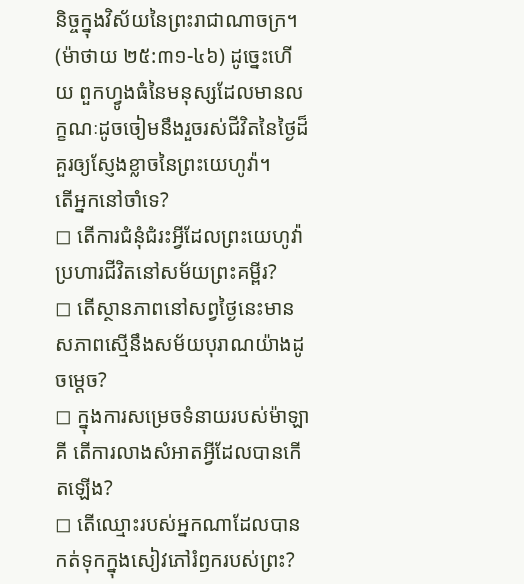និច្ចក្នុងវិស័យនៃព្រះរាជាណាចក្រ។ (ម៉ាថាយ ២៥:៣១-៤៦) ដូច្នេះហើយ ពួកហ្វូងធំនៃមនុស្សដែលមានលក្ខណៈដូចចៀមនឹងរួចរស់ជីវិតនៃថ្ងៃដ៏គួរឲ្យស្ញែងខ្លាចនៃព្រះយេហូវ៉ា។
តើអ្នកនៅចាំទេ?
◻ តើការជំនុំជំរះអ្វីដែលព្រះយេហូវ៉ាប្រហារជីវិតនៅសម័យព្រះគម្ពីរ?
◻ តើស្ថានភាពនៅសព្វថ្ងៃនេះមានសភាពស្មើនឹងសម័យបុរាណយ៉ាងដូចម្ដេច?
◻ ក្នុងការសម្រេចទំនាយរបស់ម៉ាឡាគី តើការលាងសំអាតអ្វីដែលបានកើតឡើង?
◻ តើឈ្មោះរបស់អ្នកណាដែលបានកត់ទុកក្នុងសៀវភៅរំឭករបស់ព្រះ?